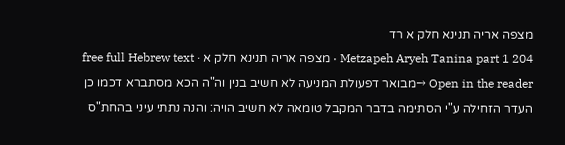מצפה אריה תנינא חלק א רד
Metzapeh Aryeh Tanina part 1 204 · מצפה אריה תנינא חלק א · free full Hebrew text
Open in the reader →מבואר דפעולת המניעה לא חשיב בנין וה"ה הכא מסתברא דכמו כן העדר הזחילה ע"י הסתימה בדבר המקבל טומאה לא חשיב הויה: והנה נתתי עיני בהחת"ס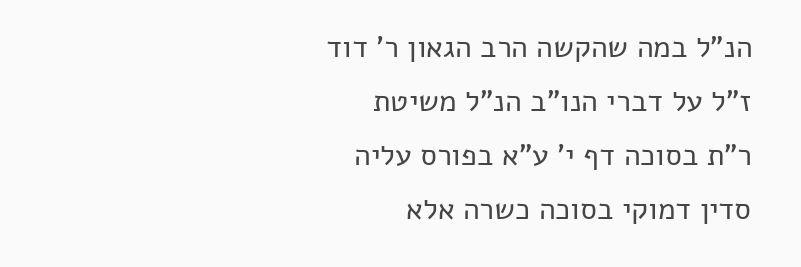הנ"ל במה שהקשה הרב הגאון ר' דוד ז"ל על דברי הנו"ב הנ"ל משיטת ר"ת בסוכה דף י' ע"א בפורס עליה סדין דמוקי בסוכה כשרה אלא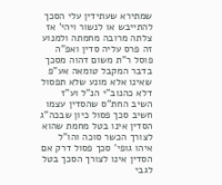שמתירא שעתידין עלי הסכך להתייבש או לנשור ויהי' אז צלתה מרובה מחמתה ולמנוע זה פרס עליה סדין ואפ"ה פוסל ר"ת משום דהוה מסכך בדבר המקבל טומאה אע"פ שאינו אלא מונע שלא תפסול דלא כהנוב"י הנ"ל וע"ז השיב החת"ס שהסדין עצמו חשיב סכך פסול כיון שבכה"ג הסדין אינו בטל מחמת שהוא לצורך הכשר סוכה והו"ל איהו גופי' סכך פסול דרק אם הסדין אינו לצורך הסכך בטל לגבי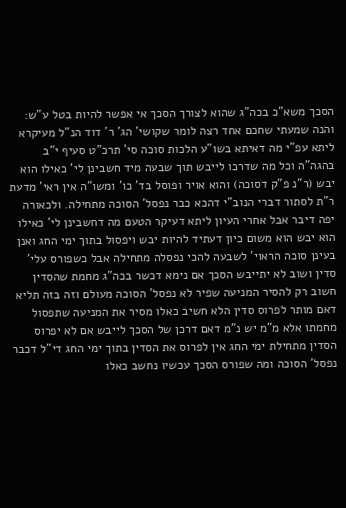הסכך משא"כ בכה"ג שהוא לצורך הסכך אי אפשר להיות בטל ע"ש: והנה שמעתי שחכם אחד רצה לומר שקושי' הג' ר' דוד הנ"ל מעיקרא ליתא עפ"י מה דאיתא בשו"ע הלכות סוכה סי' תרכ"ט סעיף י"ב בהגה"ה וכל מה שדרכו לייבש תוך שבעה מיד חשבינן לי' כאילו הוא יבש (ר"נ פ"ק דסוכה) והוא אויר ופוסל בד' כו' ומשו"ה אין ראי' מדעת ר"ת לסתור דברי הנוב"י דהכא כבר נפסל' הסוכה מתחילה. ולכאורה יפה דיבר אבל אחרי העיון ליתא דעיקר הטעם מה דחשבינן לי' כאילו הוא יבש הוא משום כיון דעתיד להיות יבש ויפסול בתוך ימי החג ואנן בעינן סוכה הראוי' לשבעה להכי נפסלה מתחילה אבל כשפורס עלי' סדין ושוב לא יתייבש הסכך אם נימא דכשר בכה"ג מחמת שהסדין חשוב רק להסיר המניעה שפיר לא נפסל' הסוכה מעולם וזה בזה תליא דאם מותר לפרוס סדין הלא חשיב כאלו מסיר את המניעה שתפסול מחמתו אלא מ"מ יש נ"מ דאם דרכן של הסכך לייבש אם לא יפרוס הסדין מתחילת ימי החג אין לפרוס את הסדין בתוך ימי החג די"ל דכבר נפסל' הסוכה ומה שפורס הסכך עכשיו נחשב כאלו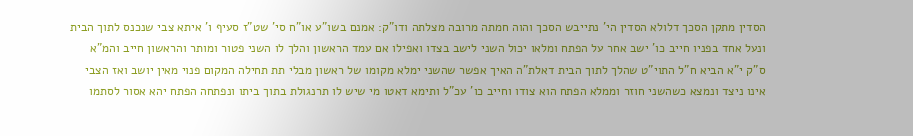הסדין מתקן הסכך דלולא הסדין הי' נתייבש הסכך והוה חמתה מרובה מצלתה ודו"ק: אמנם בשו"ע או"ח סי' שט"ז סעיף ו' איתא צבי שנכנס לתוך הבית ונעל אחד בפניו חייב כו' ישב אחר על הפתח ומלאו יכול השני לישב בצדו ואפילו אם עמד הראשון והלך לו השני פטור ומותר והראשון חייב והמ"א ס"ק י"א הביא ח"ל התוי"ט שהלך לתוך הבית דאלת"ה האיך אפשר שהשני ימלא מקומו של ראשון מבלי תת תחילה המקום פנוי מאין יושב ואז הצבי אינו ניצד ונמצא כשהשני חוזר וממלא הפתח הוא צודו וחייב כו' עכ"ל ותימא דאטו מי שיש לו תרנגולת בתוך ביתו ונפתחה הפתח יהא אסור לסתמו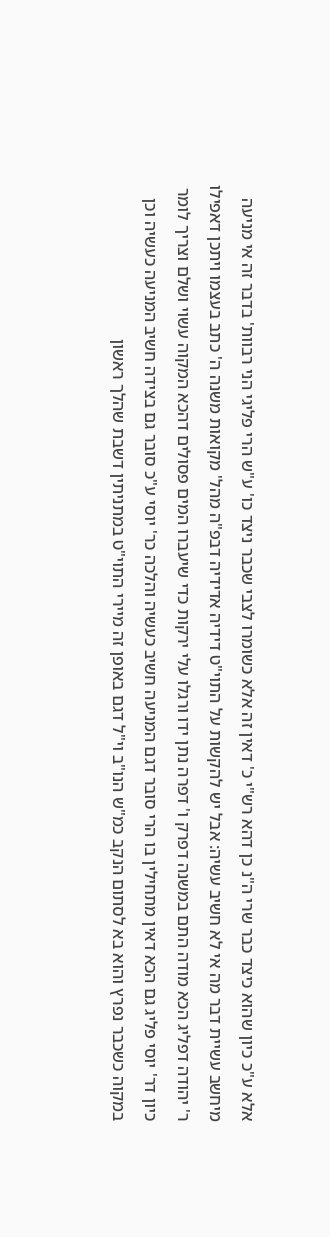אלא ע"כ כיון שהוא כיצד כבר שרי ה"נ כן דהא רש"י כ' דאין זה אלא כשומרו לצבי שכבר ניצד כו' ע"ש הרי פליגי הני רבוות' בדבר זה אי מניעה מיחשב עשיית דבר מה אי לא חשיב עשיה: אבל יש להקשות על התוי"ט דידיה אדידיה דבפ"ה מהל' מקואות משנה ה' כתב בעצמו ויתכן דאפילו ר' יהודה דפליג הכא מודה התם במשנה דפרק ו' דפרה נתן ידו ורגלו עלי ירקות כדי שיעברו המים פסולים דהכא המקוה עשוי ושלם וצריך לומר כיון דר' יוסי פליג גם הכא דאין מתחילין בו הרי סובר דגם המניעה חשיב כעשיה והלכה כר' יוסי ע"כ סובר גם בצידה חשיב המניעה כעשיה וכן במקוה כשכבר נפרץ והוא בא לסתום הנקב כמ"ש הנו"ב וי"ל דגם באופן זה מיירי התוי"ט במתניתין דשבת שהלך ראשון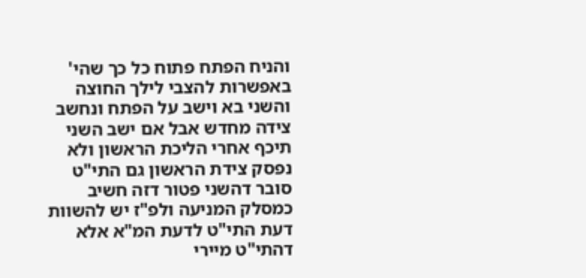והניח הפתח פתוח כל כך שהי' באפשרות להצבי לילך החוצה והשני בא וישב על הפתח ונחשב צידה מחדש אבל אם ישב השני תיכף אחרי הליכת הראשון ולא נפסק צידת הראשון גם התי"ט סובר דהשני פטור דזה חשיב כמסלק המניעה ולפ"ז יש להשוות דעת התי"ט לדעת המ"א אלא דהתי"ט מיירי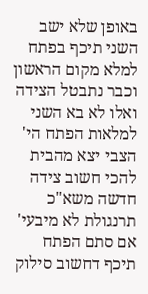באופן שלא ישב השני תיכף בפתח למלא מקום הראשון וכבר נתבטל הצידה ואלו לא בא השני למלאות הפתח הי' הצבי יצא מהבית להכי חשוב צידה חדשה משא"כ תרנגולת לא מיבעי' אם סתם הפתח תיכף דחשוב סילוק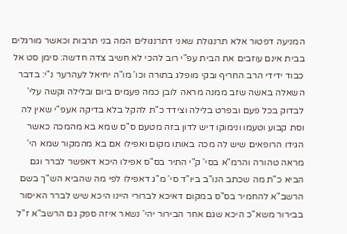המניעה דפטור אלא תרנגולת שאני דתרנגולים המה בני תרבות וכאשר מורגלים בבית אינם עוזבים את הבית עפ"י רוב להכי לא חשיב צדה חדשה: סימן סט אל כבוד ידידי הרב החריף ובקי מופלג בתורה וכו' מו"ה יחיאל לעהרער נ"י: בדבר השאלה באשה שזב ממנה מראה לובן כמה פעמים ביום ובלילה וקשה עלי' לבדוק בכל פעם ובפרט בלילה וצידד כ"ת להקל בלא בדיקה אעפ"י שאין לה וסת קבוע וטעמו ונימוקו דיש לדון בזה מטעם ס"ס שמא בא מהמכה כאשר הגידו הרופאים שיש לה מכה באותו מקום ואפילו אם בא מהמקור שמא הי' מראה טהורה והרמ"א בסי' ק"י התיר בס"ס אפילו היכא דאפשר לברר וגם הביא כ"ת מה שכתב הנו"ב ביו"ד סי' מ"ג דאפילו לפי מה שהביא הש"ך בשם הרשב"א להחמיר בס"ס במקום דאיכא לברורי היינו היכא שיש לברר האיסור בבירור משא"כ היכא שגם אחר הבירור יהי' נשאר איזה ספק גם הרשב"א ז"ל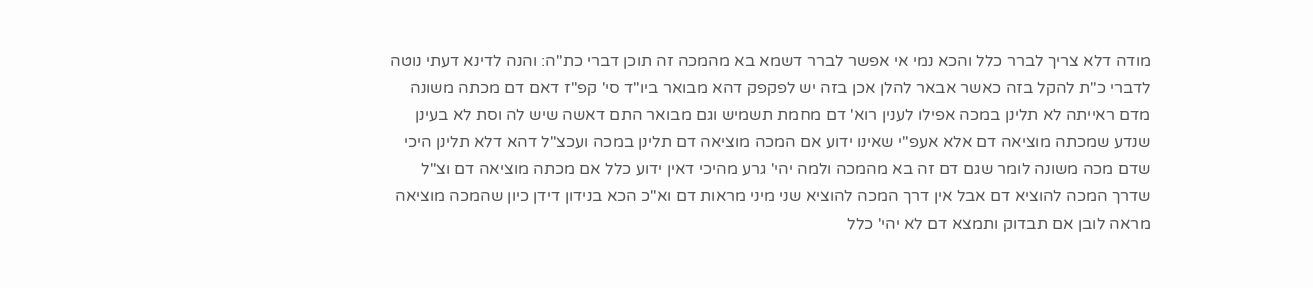מודה דלא צריך לברר כלל והכא נמי אי אפשר לברר דשמא בא מהמכה זה תוכן דברי כת"ה: והנה לדינא דעתי נוטה לדברי כ"ת להקל בזה כאשר אבאר להלן אכן בזה יש לפקפק דהא מבואר ביו"ד סי' קפ"ז דאם דם מכתה משונה מדם ראייתה לא תלינן במכה אפילו לענין רוא' דם מחמת תשמיש וגם מבואר התם דאשה שיש לה וסת לא בעינן שנדע שמכתה מוציאה דם אלא אעפ"י שאינו ידוע אם המכה מוציאה דם תלינן במכה ועכצ"ל דהא דלא תלינן היכי שדם מכה משונה לומר שגם דם זה בא מהמכה ולמה יהי' גרע מהיכי דאין ידוע כלל אם מכתה מוציאה דם וצ"ל שדרך המכה להוציא דם אבל אין דרך המכה להוציא שני מיני מראות דם וא"כ הכא בנידון דידן כיון שהמכה מוציאה מראה לובן אם תבדוק ותמצא דם לא יהי' כלל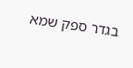בגדר ספק שמא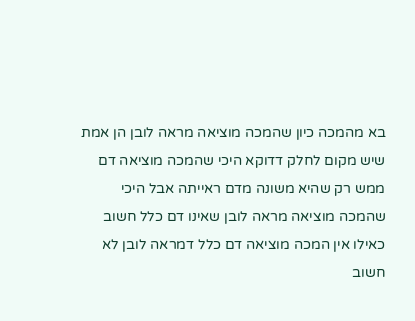בא מהמכה כיון שהמכה מוציאה מראה לובן הן אמת שיש מקום לחלק דדוקא היכי שהמכה מוציאה דם ממש רק שהיא משונה מדם ראייתה אבל היכי שהמכה מוציאה מראה לובן שאינו דם כלל חשוב כאילו אין המכה מוציאה דם כלל דמראה לובן לא חשוב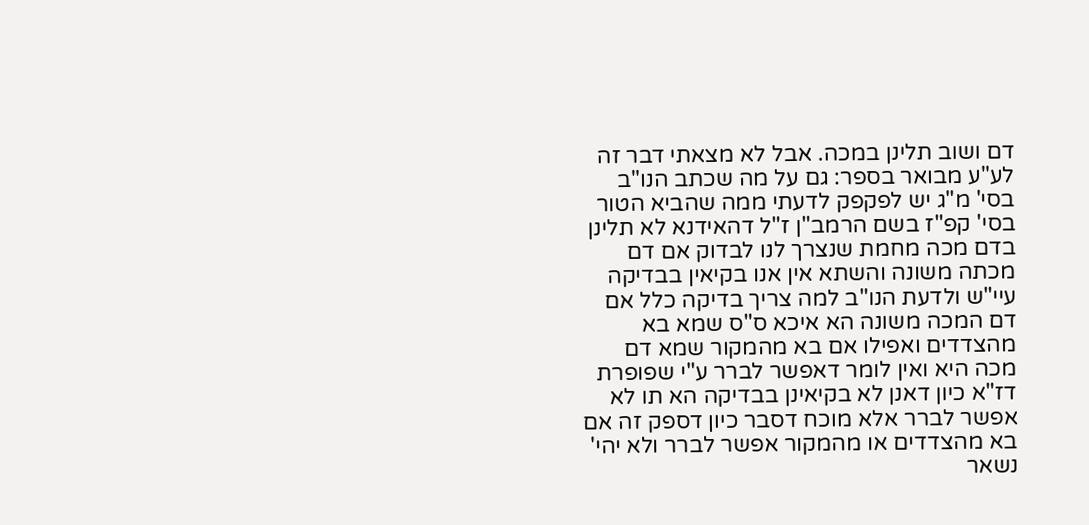דם ושוב תלינן במכה. אבל לא מצאתי דבר זה לע"ע מבואר בספר: גם על מה שכתב הנו"ב בסי' מ"ג יש לפקפק לדעתי ממה שהביא הטור בסי' קפ"ז בשם הרמב"ן ז"ל דהאידנא לא תלינן בדם מכה מחמת שנצרך לנו לבדוק אם דם מכתה משונה והשתא אין אנו בקיאין בבדיקה עיי"ש ולדעת הנו"ב למה צריך בדיקה כלל אם דם המכה משונה הא איכא ס"ס שמא בא מהצדדים ואפילו אם בא מהמקור שמא דם מכה היא ואין לומר דאפשר לברר ע"י שפופרת דז"א כיון דאנן לא בקיאינן בבדיקה הא תו לא אפשר לברר אלא מוכח דסבר כיון דספק זה אם בא מהצדדים או מהמקור אפשר לברר ולא יהי' נשאר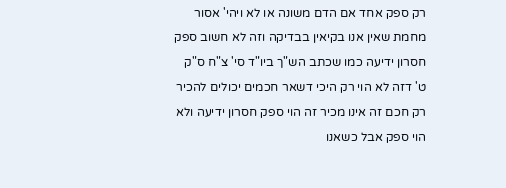רק ספק אחד אם הדם משונה או לא ויהי' אסור מחמת שאין אנו בקיאין בבדיקה וזה לא חשוב ספק חסרון ידיעה כמו שכתב הש"ך ביו"ד סי' צ"ח ס"ק ט' דזה לא הוי רק היכי דשאר חכמים יכולים להכיר רק חכם זה אינו מכיר זה הוי ספק חסרון ידיעה ולא הוי ספק אבל כשאנו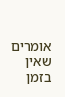אומרים שאין בזמן